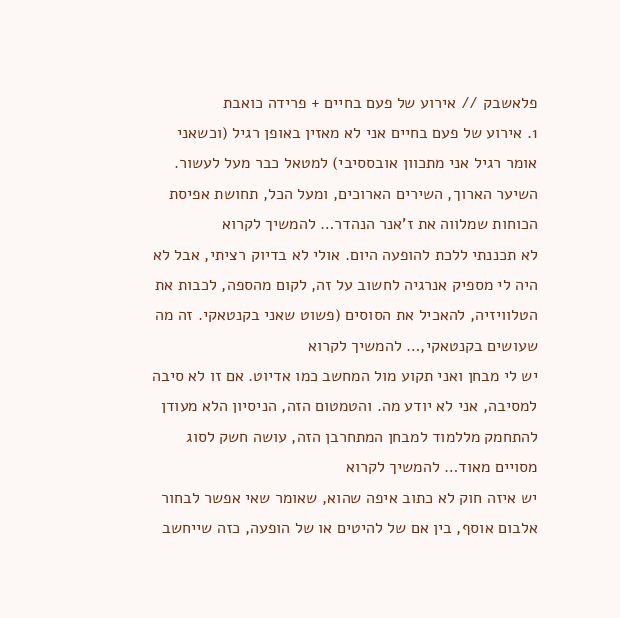פלאשבק // אירוע של פעם בחיים + פרידה כואבת
1. אירוע של פעם בחיים אני לא מאזין באופן רגיל (וכשאני אומר רגיל אני מתכוון אובססיבי) למטאל כבר מעל לעשור. השיער הארוך, השירים הארוכים, ומעל הכל, תחושת אפיסת הכוחות שמלווה את ז'אנר הנהדר… להמשיך לקרוא
לא תכננתי ללכת להופעה היום. אולי לא בדיוק רציתי, אבל לא היה לי מספיק אנרגיה לחשוב על זה, לקום מהספה, לכבות את הטלוויזיה, להאכיל את הסוסים (פשוט שאני בקנטאקי. זה מה שעושים בקנטאקי,… להמשיך לקרוא
יש לי מבחן ואני תקוע מול המחשב כמו אדיוט. אם זו לא סיבה למסיבה, אני לא יודע מה. והטמטום הזה, הניסיון הלא מעודן להתחמק מללמוד למבחן המתחרבן הזה, עושה חשק לסוג מסויים מאוד… להמשיך לקרוא
יש איזה חוק לא כתוב איפה שהוא, שאומר שאי אפשר לבחור אלבום אוסף, בין אם של להיטים או של הופעה, כזה שייחשב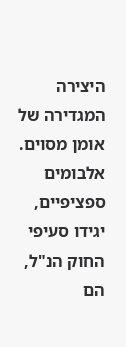היצירה המגדירה של אומן מסוים. אלבומים ספציפיים, יגידו סעיפי החוק הנ"ל, הם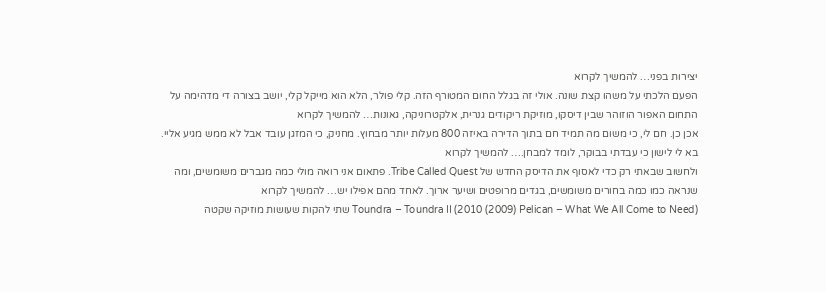יצירות בפני… להמשיך לקרוא
הפעם הלכתי על משהו קצת שונה. אולי זה בגלל החום המטורף הזה. קלי פולר, הלא הוא מייקל קלי, יושב בצורה די מדהימה על התחום האפור הוזוהר שבין דיסקו, מוזיקת ריקודים גנרית, אלקטרוניקה, גאונות… להמשיך לקרוא
אכן כן. חם לי, כי משום מה תמיד חם בתוך הדירה באיזה 800 מעלות יותר מבחוץ. מחניק, כי המזגן עובד אבל לא ממש מגיע אליי. בא לי לישון כי עבדתי בבוקר, לומד למבחן.… להמשיך לקרוא
ולחשוב שבאתי רק כדי לאסוף את הדיסק החדש של Tribe Called Quest. פתאום אני רואה מולי כמה מגברים משומשים, ומה שנראה כמו כמה בחורים משומשים, בגדים מרופטים ושיער ארוך. לאחד מהם אפילו יש… להמשיך לקרוא
(Toundra – Toundra II (2010 (2009) Pelican – What We All Come to Need שתי להקות שעושות מוזיקה שקטה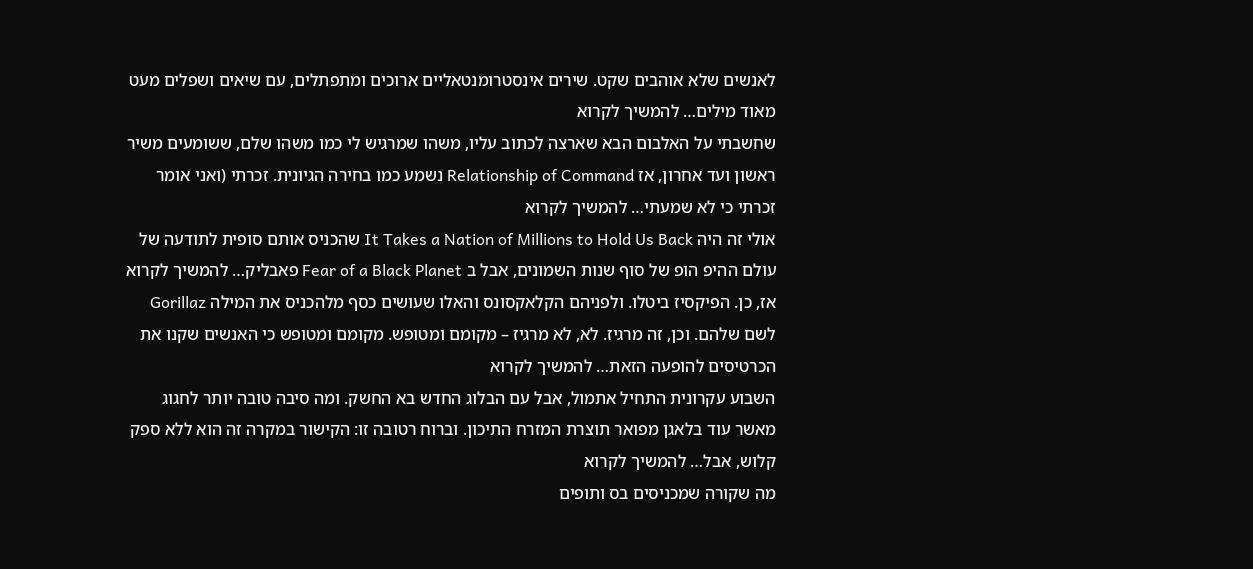לאנשים שלא אוהבים שקט. שירים אינסטרומנטאליים ארוכים ומתפתלים, עם שיאים ושפלים מעט מאוד מילים… להמשיך לקרוא
שחשבתי על האלבום הבא שארצה לכתוב עליו, משהו שמרגיש לי כמו משהו שלם, ששומעים משיר ראשון ועד אחרון, אז Relationship of Command נשמע כמו בחירה הגיונית. זכרתי (ואני אומר זכרתי כי לא שמעתי… להמשיך לקרוא
אולי זה היה It Takes a Nation of Millions to Hold Us Back שהכניס אותם סופית לתודעה של עולם ההיפ הופ של סוף שנות השמונים, אבל ב Fear of a Black Planet פאבליק… להמשיך לקרוא
אז, כן. הפיקסיז ביטלו. ולפניהם הקלאקסונס והאלו שעושים כסף מלהכניס את המילה Gorillaz לשם שלהם. וכן, זה מרגיז. לא, לא מרגיז – מקומם ומטופש. מקומם ומטופש כי האנשים שקנו את הכרטיסים להופעה הזאת… להמשיך לקרוא
השבוע עקרונית התחיל אתמול, אבל עם הבלוג החדש בא החשק. ומה סיבה טובה יותר לחגוג מאשר עוד בלאגן מפואר תוצרת המזרח התיכון. וברוח רטובה זו: הקישור במקרה זה הוא ללא ספק קלוש, אבל… להמשיך לקרוא
מה שקורה שמכניסים בס ותופים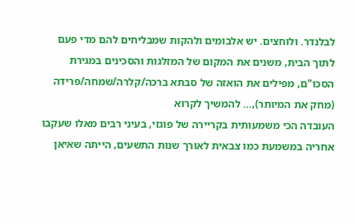לבלנדר. ולוחצים. יש אלבומים ולהקות שמבליחים להם מדי פעם לתוך הבית, משנים את המקום של המזלגות והסכינים במגירת הסכו"ם, מפילים את הואזה של סבתא ברכה/קלרה/שמחה/פרידה (מחק את המיותר),… להמשיך לקרוא
העובדה הכי משמעותית בקריירה של פוגזי, בעיני רבים מאלו שעקבו אחריה במשמעת כמו צבאית לאורך שנות התשעים, הייתה שאיאן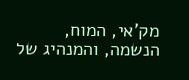מק'אי, המוח, הנשמה, והמנהיג של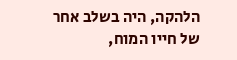הלהקה, היה בשלב אחר של חייו המוח,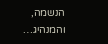הנשמה, והמנהיג…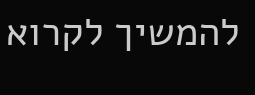להמשיך לקרוא